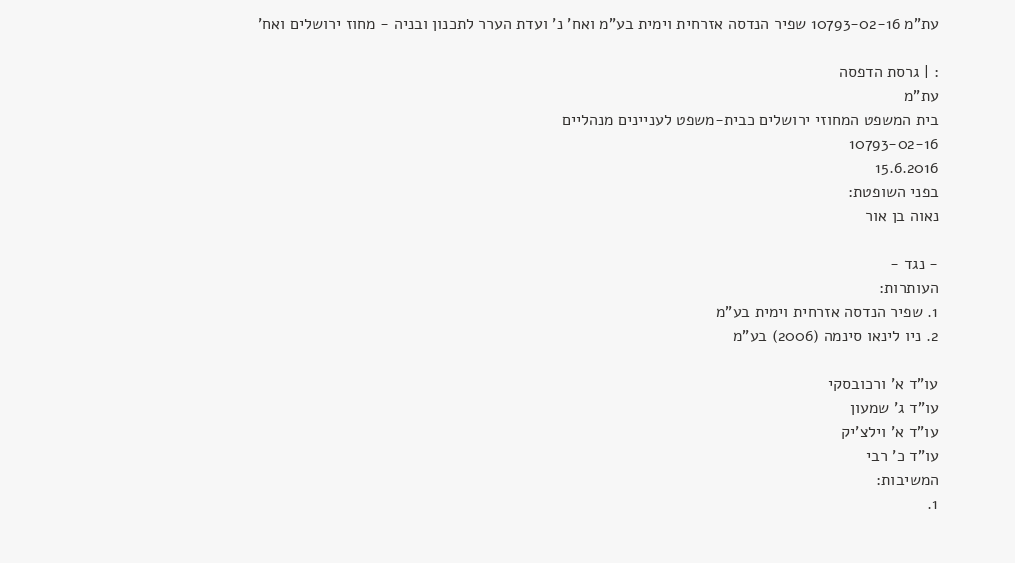עת"מ 10793-02-16 שפיר הנדסה אזרחית וימית בע"מ ואח' נ' ועדת הערר לתכנון ובניה - מחוז ירושלים ואח'

: | גרסת הדפסה
עת"מ
בית המשפט המחוזי ירושלים כבית-משפט לעניינים מנהליים
10793-02-16
15.6.2016
בפני השופטת:
נאוה בן אור

- נגד -
העותרות:
1. שפיר הנדסה אזרחית וימית בע"מ
2. ניו לינאו סינמה (2006) בע"מ

עו"ד א' ורכובסקי
עו"ד ג' שמעון
עו"ד א' וילצ'יק
עו"ד כ' רבי
המשיבות:
1.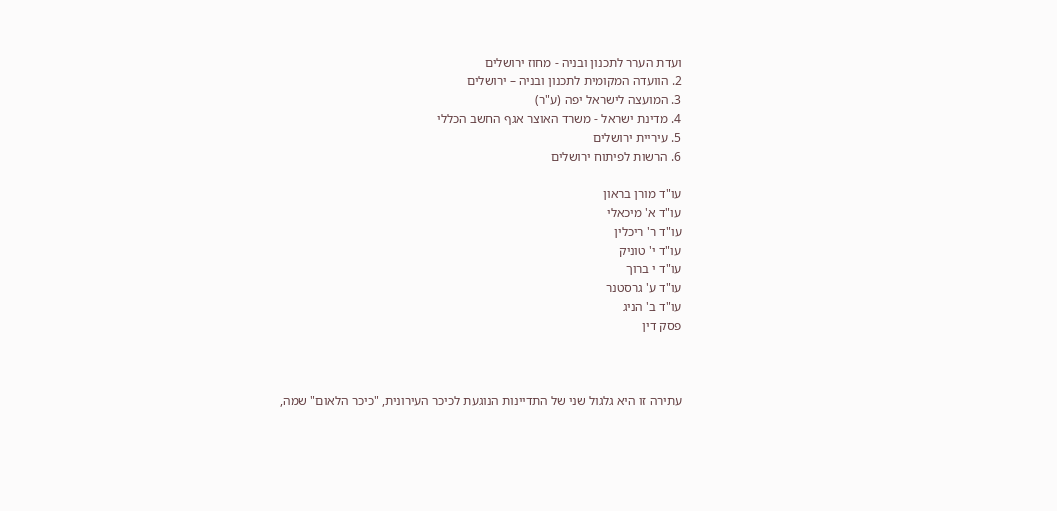ועדת הערר לתכנון ובניה - מחוז ירושלים
2. הוועדה המקומית לתכנון ובניה – ירושלים
3. המועצה לישראל יפה (ע"ר)
4. מדינת ישראל - משרד האוצר אגף החשב הכללי
5. עיריית ירושלים
6. הרשות לפיתוח ירושלים

עו"ד מורן בראון
עו"ד א' מיכאלי
עו"ד ר' ריכלין
עו"ד י' טוניק
עו"ד י ברוך
עו"ד ע' גרסטנר
עו"ד ב' הניג
פסק דין



עתירה זו היא גלגול שני של התדיינות הנוגעת לכיכר העירונית, "כיכר הלאום" שמה,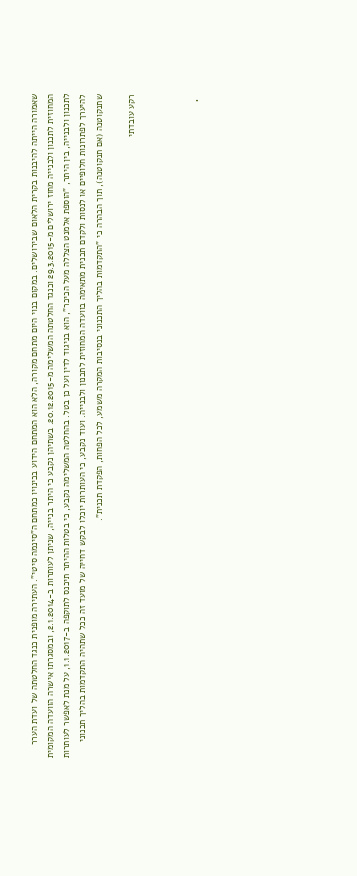שאמורה הייתה להיבנות בקרית הלאום שבירושלים. במקום בנוי היום מתחם מקורה, הלא הוא המתחם הידוע בכינויו כמתחם ה"סינמה סיטי". העתירה מופנית כנגד החלטתה של ועדת הערר המחוזית לתכנון ולבנייה מחוז ירושלים מ-29.3.2015 וכנגד החלטתה המשלימה מ-20.12.2015. בשתיהן נקבע כי היתר בנייה, שניתן לעותרות ב-2.1.2014, ובמסגרתו אישרה הוועדה המקומית לתכנון ולבנייה, בין היתר, "הוספת אלמנט הצללה מעל הכיכר", הוא בניגוד לדין ועל כן בטל. בהחלטה המשלימה נקבע, כי בטלות ההיתר תיכנס לתוקפה ב-1.1.2017, על מנת לאפשר לעותרות להיערך לפתרונות חלופיים או לנסות ולקדם תכנית מתאימה בוועדה המחוזית לתכנון ולבנייה. ועוד נקבע, כי העותרות יוכלו לבקש דחייה של מועד זה ככל שתהיה התקדמות בהליך תכנוני שתנקוטנה (אם תנקוטנה), תוך הבהרה כי "התקדמות בהליך התכנוני בנסיבות המקרה משמע, לכל הפחות, הפקדת תכנית".

רקע עובדתי



  •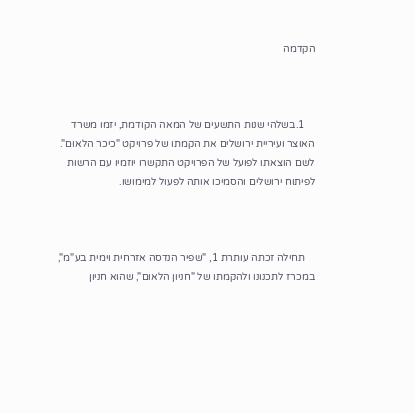הקדמה



    1.בשלהי שנות התשעים של המאה הקודמת, יזמו משרד האוצר ועיריית ירושלים את הקמתו של פרויקט "כיכר הלאום". לשם הוצאתו לפועל של הפרויקט התקשרו יוזמיו עם הרשות לפיתוח ירושלים והסמיכו אותה לפעול למימושו.



    תחילה זכתה עותרת 1, "שפיר הנדסה אזרחית וימית בע"מ", במכרז לתכנונו ולהקמתו של "חניון הלאום", שהוא חניון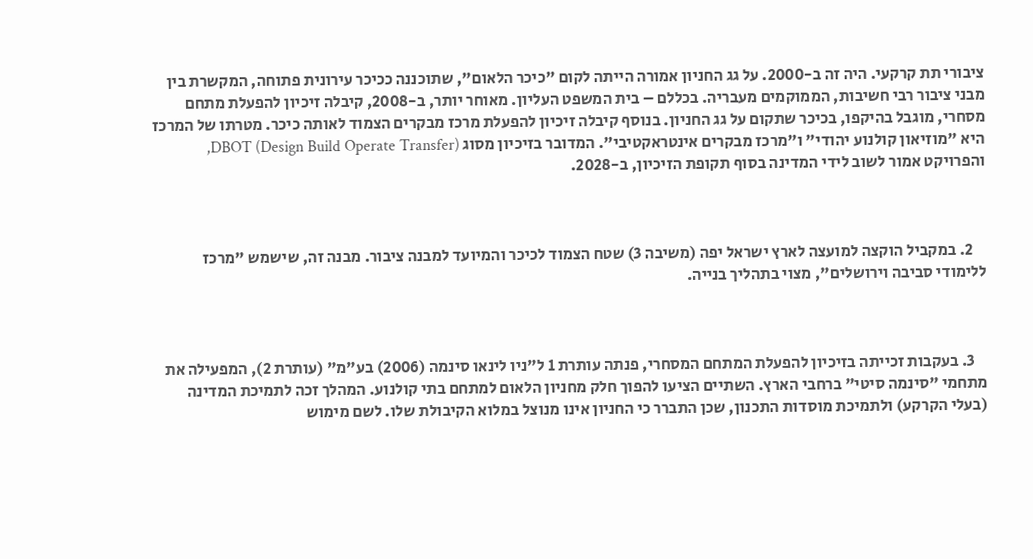ציבורי תת קרקעי. היה זה ב-2000. על גג החניון אמורה הייתה לקום "כיכר הלאום", שתוכננה ככיכר עירונית פתוחה, המקשרת בין מבני ציבור רבי חשיבות, הממוקמים מעבריה. בכללם – בית המשפט העליון. מאוחר יותר, ב-2008, קיבלה זיכיון להפעלת מתחם מסחרי, מוגבל בהיקפו, בכיכר שתקום על גג החניון. בנוסף קיבלה זיכיון להפעלת מרכז מבקרים הצמוד לאותה כיכר. מטרתו של המרכז היא "מוזיאון קולנוע יהודי" ו"מרכז מבקרים אינטראקטיבי". המדובר בזיכיון מסוג DBOT (Design Build Operate Transfer), והפרויקט אמור לשוב לידי המדינה בסוף תקופת הזיכיון, ב-2028.



    2. במקביל הוקצה למועצה לארץ ישראל יפה (משיבה 3) שטח הצמוד לכיכר והמיועד למבנה ציבור. מבנה זה, שישמש "מרכז ללימודי סביבה וירושלים", מצוי בתהליך בנייה.



    3. בעקבות זכייתה בזיכיון להפעלת המתחם המסחרי, פנתה עותרת 1 ל"ניו לינאו סינמה (2006) בע"מ" (עותרת 2), המפעילה את מתחמי "סינמה סיטי" ברחבי הארץ. השתיים הציעו להפוך חלק מחניון הלאום למתחם בתי קולנוע. המהלך זכה לתמיכת המדינה (בעלי הקרקע) ולתמיכת מוסדות התכנון, שכן התברר כי החניון אינו מנוצל במלוא הקיבולת שלו. לשם מימוש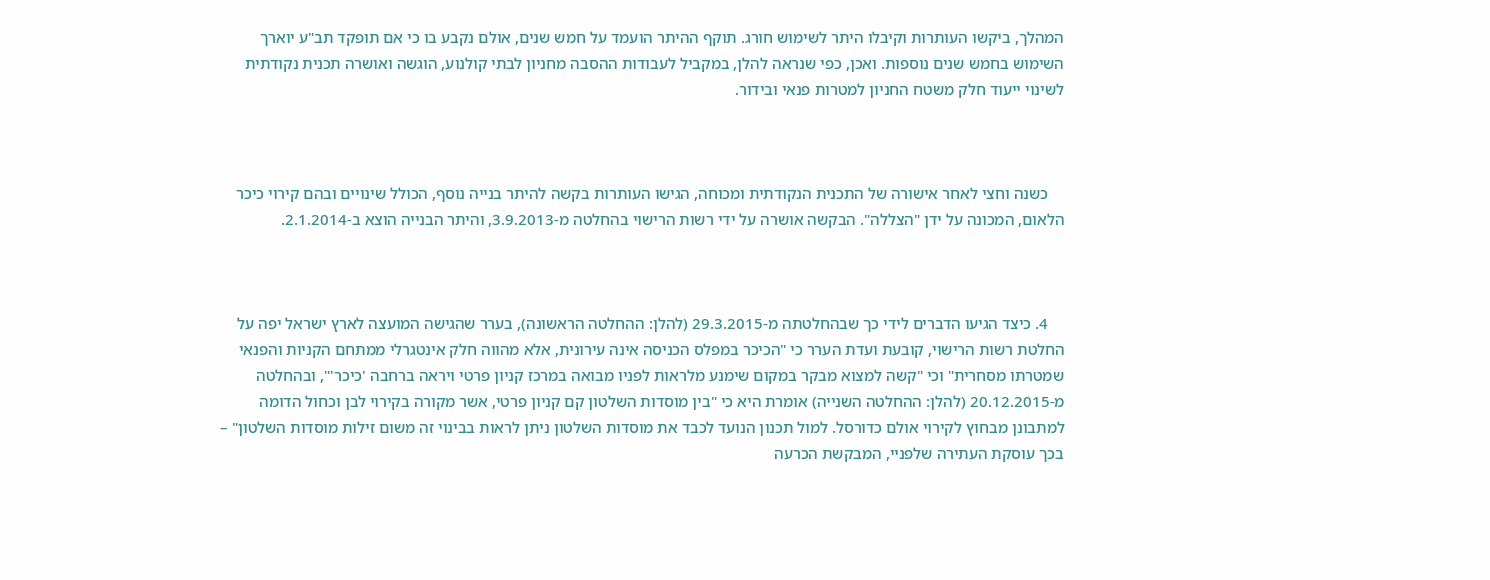המהלך, ביקשו העותרות וקיבלו היתר לשימוש חורג. תוקף ההיתר הועמד על חמש שנים, אולם נקבע בו כי אם תופקד תב"ע יוארך השימוש בחמש שנים נוספות. ואכן, כפי שנראה להלן, במקביל לעבודות ההסבה מחניון לבתי קולנוע, הוגשה ואושרה תכנית נקודתית לשינוי ייעוד חלק משטח החניון למטרות פנאי ובידור.



    כשנה וחצי לאחר אישורה של התכנית הנקודתית ומכוחה, הגישו העותרות בקשה להיתר בנייה נוסף, הכולל שינויים ובהם קירוי כיכר הלאום, המכונה על ידן "הצללה". הבקשה אושרה על ידי רשות הרישוי בהחלטה מ-3.9.2013, והיתר הבנייה הוצא ב-2.1.2014.



    4. כיצד הגיעו הדברים לידי כך שבהחלטתה מ-29.3.2015 (להלן: ההחלטה הראשונה), בערר שהגישה המועצה לארץ ישראל יפה על החלטת רשות הרישוי, קובעת ועדת הערר כי "הכיכר במפלס הכניסה אינה עירונית, אלא מהווה חלק אינטגרלי ממתחם הקניות והפנאי שמטרתו מסחרית" וכי "קשה למצוא מבקר במקום שימנע מלראות לפניו מבואה במרכז קניון פרטי ויראה ברחבה 'כיכר'", ובהחלטה מ-20.12.2015 (להלן: ההחלטה השנייה) אומרת היא כי "בין מוסדות השלטון קם קניון פרטי, אשר מקורה בקירוי לבן וכחול הדומה למתבונן מבחוץ לקירוי אולם כדורסל. למול תכנון הנועד לכבד את מוסדות השלטון ניתן לראות בבינוי זה משום זילות מוסדות השלטון" – בכך עוסקת העתירה שלפניי, המבקשת הכרעה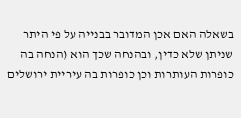בשאלה האם אכן המדובר בבנייה על פי היתר שניתן שלא כדין, ובהנחה שכך הוא (הנחה בה כופרות העותרות וכן כופרות בה עיריית ירושלים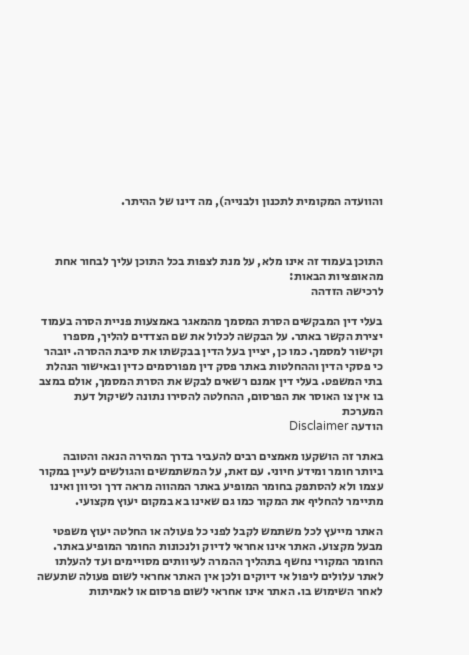והוועדה המקומית לתכנון ולבנייה), מה דינו של ההיתר.



התוכן בעמוד זה אינו מלא, על מנת לצפות בכל התוכן עליך לבחור אחת מהאופציות הבאות:
לרכישה הזדהה

בעלי דין המבקשים הסרת המסמך מהמאגר באמצעות פניית הסרה בעמוד יצירת הקשר באתר. על הבקשה לכלול את שם הצדדים להליך, מספרו וקישור למסמך. כמו כן, יציין בעל הדין בבקשתו את סיבת ההסרה. יובהר כי פסקי הדין וההחלטות באתר פסק דין מפורסמים כדין ובאישור הנהלת בתי המשפט. בעלי דין אמנם רשאים לבקש את הסרת המסמך, אולם במצב בו אין צו האוסר את הפרסום, ההחלטה להסירו נתונה לשיקול דעת המערכת
הודעה Disclaimer

באתר זה הושקעו מאמצים רבים להעביר בדרך המהירה הנאה והטובה ביותר חומר ומידע חיוני. עם זאת, על המשתמשים והגולשים לעיין במקור עצמו ולא להסתפק בחומר המופיע באתר המהווה מראה דרך וכיוון ואינו מתיימר להחליף את המקור כמו גם שאינו בא במקום יעוץ מקצועי.

האתר מייעץ לכל משתמש לקבל לפני כל פעולה או החלטה יעוץ משפטי מבעל מקצוע. האתר אינו אחראי לדיוק ולנכונות החומר המופיע באתר. החומר המקורי נחשף בתהליך ההמרה לעיוותים מסויימים ועד להעלתו לאתר עלולים ליפול אי דיוקים ולכן אין האתר אחראי לשום פעולה שתעשה לאחר השימוש בו. האתר אינו אחראי לשום פרסום או לאמיתות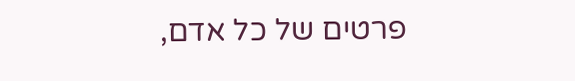פרטים של כל אדם,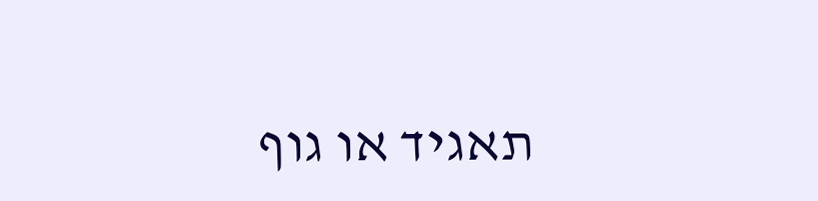תאגיד או גוף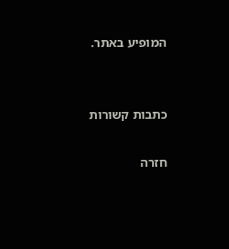המופיע באתר.


כתבות קשורות

חזרה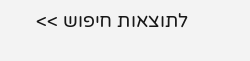לתוצאות חיפוש >>